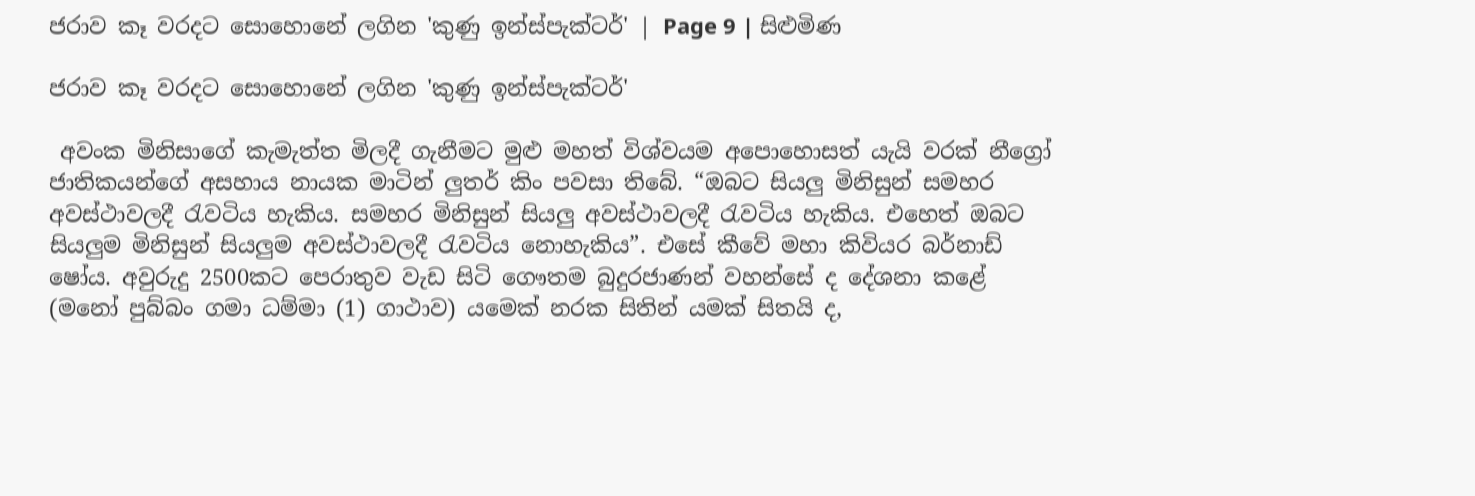ජරාව කෑ වරදට සොහොනේ ලගින 'කුණු ඉන්ස්පැක්ටර්' | Page 9 | සිළුමිණ

ජරාව කෑ වරදට සොහොනේ ලගින 'කුණු ඉන්ස්පැක්ටර්'

 අවංක මිනිසාගේ කැමැත්ත මිලදී ගැනීමට මුළු මහත් විශ්වයම අපොහොසත් යැයි වරක් නීග්‍රෝ ජාතිකයන්ගේ අසහාය නායක මාටින් ලුතර් කිං පවසා තිබේ. “ඔබට සියලු මිනිසුන් සමහර අවස්ථාවලදී රැවටිය හැකිය. සමහර මිනිසුන් සියලු අවස්ථාවලදී රැවටිය හැකිය. එහෙත් ඔබට සියලුම මිනිසුන් සියලුම අවස්ථාවලදී රැවටිය නොහැකිය”. එසේ කීවේ මහා කිවියර බර්නාඩ් ෂෝය. අවුරුදු 2500කට පෙරාතුව වැඩ සිටි ගෞතම බුදුරජාණන් වහන්සේ ද දේශනා කළේ (මනෝ පුබ්බං ගමා ධම්මා (1) ගාථාව) යමෙක් නරක සිතින් යමක් සිතයි ද,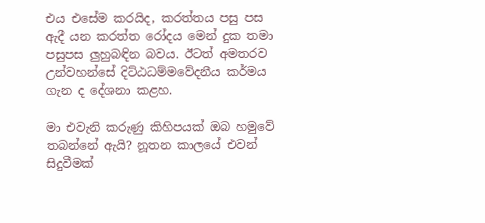එය එසේම කරයිද, කරත්තය පසු පස ඇදී යන කරත්ත රෝදය මෙන් දුක තමා පසුපස ලුහුබඳින බවය. ඊටත් අමතරව උන්වහන්සේ දිට්ඨධම්මවේදනීය කර්මය ගැන ද දේශනා කළහ.

මා එවැනි කරුණු කිහිපයක් ඔබ හමුවේ තබන්නේ ඇයි? නූතන කාලයේ එවන් සිදුවීමක්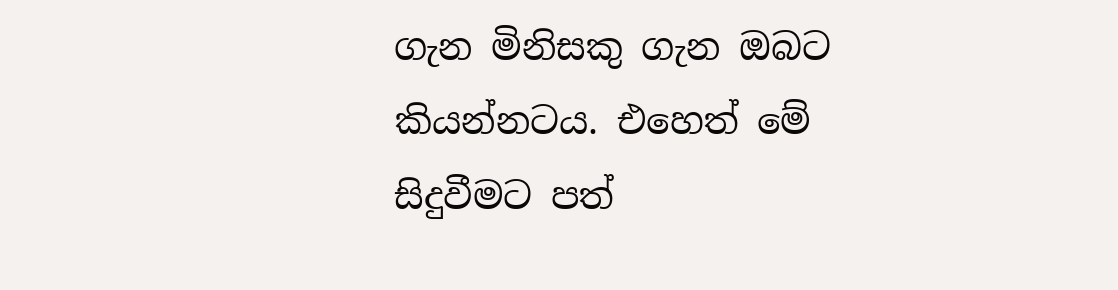ගැන මිනිසකු ගැන ඔබට කියන්නටය. එහෙත් මේ සිදුවීමට පත්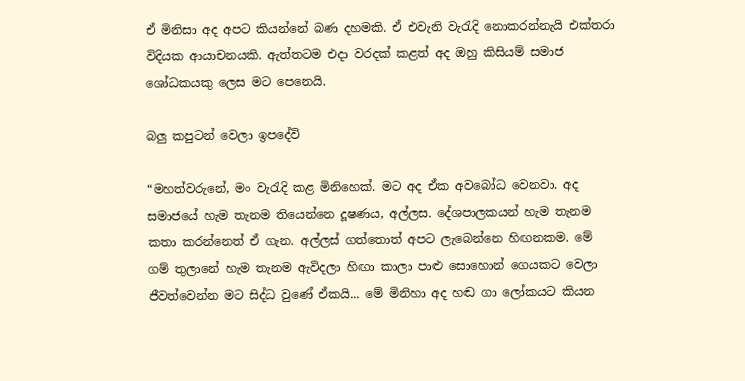ඒ මිනිසා අද අපට කියන්නේ බණ දහමකි. ඒ එවැනි වැරැදි නොකරන්නැයි එක්තරා විදියක ආයාචනයකි. ඇත්තටම එදා වරදක් කළත් අද ඔහු කිසියම් සමාජ ශෝධකයකු ලෙස මට පෙනෙයි.

බලු කපුටන් වෙලා ඉපදේවි

“මහත්වරුනේ, මං වැරැදි කළ මිනිහෙක්. මට අද ඒක අවබෝධ වෙනවා. අද සමාජයේ හැම තැනම තියෙන්නෙ දූෂණය, අල්ලස. දේශපාලකයන් හැම තැනම කතා කරන්නෙත් ඒ ගැන. අල්ලස් ගත්තොත් අපට ලැබෙන්නෙ හිඟනකම. මේ ගම් තුලානේ හැම තැනම ඇවිදලා හිඟා කාලා පාළු සොහොන් ගෙයකට වෙලා ජීවත්වෙන්න මට සිද්ධ වුණේ ඒකයි... මේ මිනිහා අද හඬ ගා ලෝකයට කියන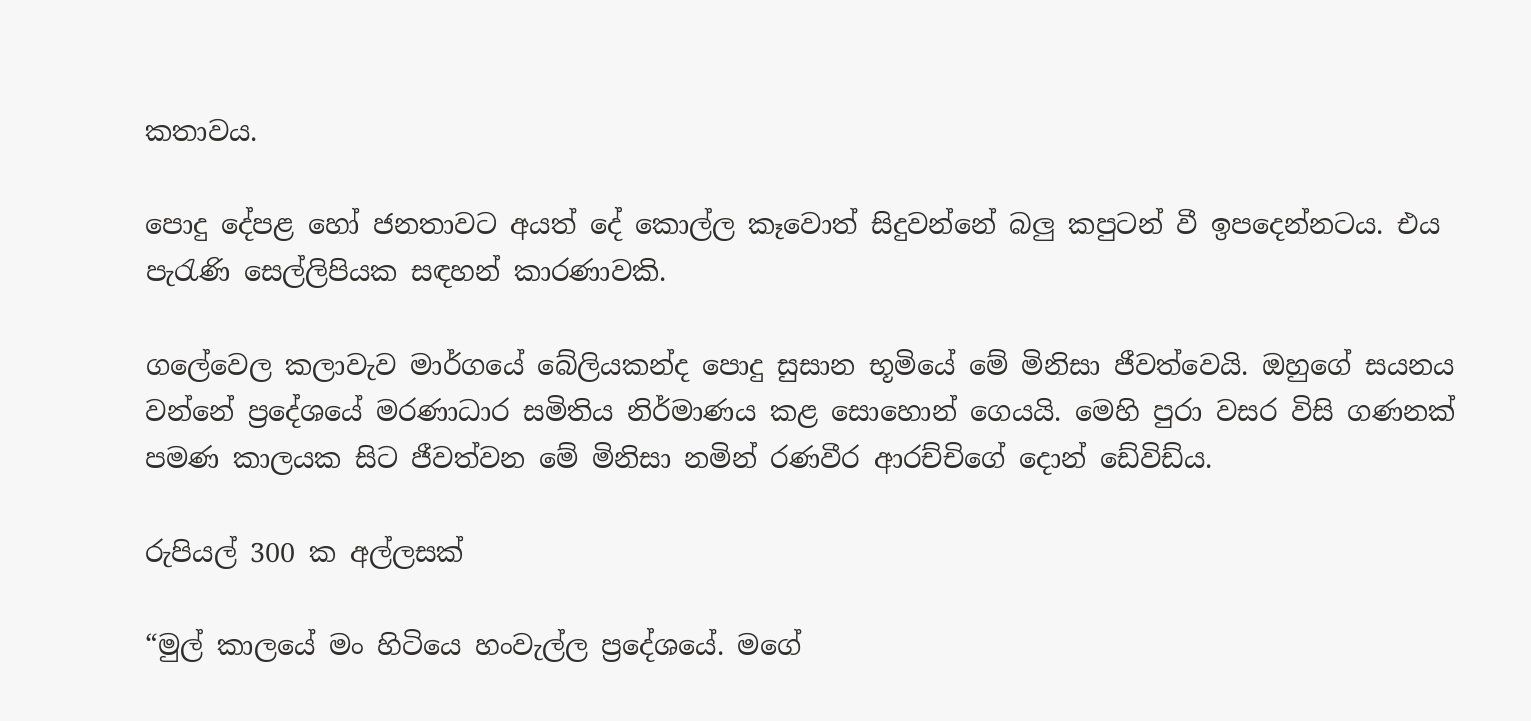කතාවය.

පොදු දේපළ හෝ ජනතාවට අයත් දේ කොල්ල කෑවොත් සිදුවන්නේ බලු කපුටන් වී ඉපදෙන්නටය. එය පැරැණි සෙල්ලිපියක සඳහන් කාරණාවකි.

ගලේවෙල කලාවැව මාර්ගයේ බේලියකන්ද පොදු සුසාන භූමියේ මේ මිනිසා ජීවත්වෙයි. ඔහුගේ සයනය වන්නේ ප්‍රදේශයේ මරණාධාර සමිතිය නිර්මාණය කළ සොහොන් ගෙයයි. මෙහි පුරා වසර විසි ගණනක් පමණ කාලයක සිට ජීවත්වන මේ මිනිසා නමින් රණවීර ආරච්චිගේ දොන් ඩේවිඩ්ය.

රුපියල් 300 ක අල්ලසක්

“මුල් කාලයේ මං හිටියෙ හංවැල්ල ප්‍රදේශයේ. මගේ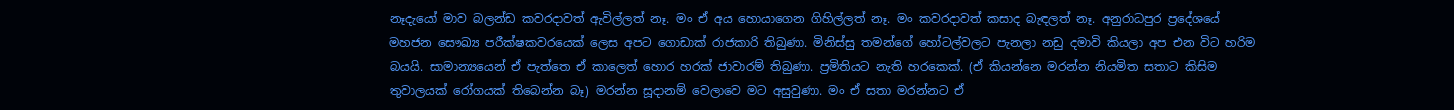නෑදැයෝ මාව බලන්ඩ කවරදාවත් ඇවිල්ලත් නෑ. මං ඒ අය හොයාගෙන ගිහිල්ලත් නෑ. මං කවරදාවත් කසාද බැඳලත් නෑ. අනුරාධපුර ප්‍රදේශයේ මහජන සෞඛ්‍ය පරීක්ෂකවරයෙක් ලෙස අපට ගොඩාක් රාජකාරි තිබුණා. මිනිස්සු තමන්ගේ හෝටල්වලට පැනලා නඩු දමාවි කියලා අප එන විට හරිම බයයි. සාමාන්‍යයෙන් ඒ පැත්තෙ ඒ කාලෙත් හොර හරක් ජාවාරම් තිබුණා. ප්‍රමිතියට නැති හරකෙක්. (ඒ කියන්නෙ මරන්න නියමිත සතාට කිසිම තුවාලයක් රෝගයක් තිබෙන්න බෑ) මරන්න සූදානම් වෙලාවෙ මට අසුවුණා. මං ඒ සතා මරන්නට ඒ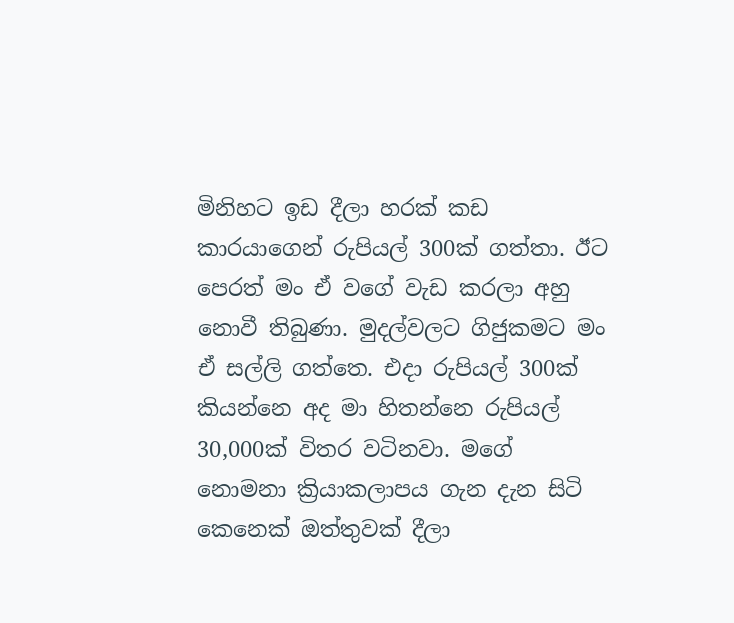මිනිහට ඉඩ දීලා හරක් කඩ කාරයාගෙන් රුපියල් 300ක් ගත්තා. ඊට පෙරත් මං ඒ වගේ වැඩ කරලා අහු නොවී තිබුණා. මුදල්වලට ගිජුකමට මං ඒ සල්ලි ගත්තෙ. එදා රුපියල් 300ක් කියන්නෙ අද මා හිතන්නෙ රුපියල් 30,000ක් විතර වටිනවා. මගේ නොමනා ක්‍රියාකලාපය ගැන දැන සිටි කෙනෙක් ඔත්තුවක් දීලා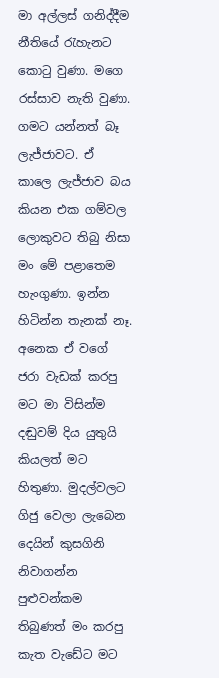මා අල්ලස් ගනිද්දීම නීතියේ රැහැනට කොටු වුණා. මගෙ රස්සාව නැති වුණා. ගමට යන්නත් බෑ ලැජ්ජාවට. ඒ කාලෙ ලැජ්ජාව බය කියන එක ගම්වල ලොකුවට තිබු නිසා මං මේ පළාතෙම හැංගුණා. ඉන්න හිටින්න තැනක් නෑ. අනෙක ඒ වගේ ජරා වැඩක් කරපු මට මා විසින්ම දඬුවම් දිය යුතුයි කියලත් මට හිතුණා. මුදල්වලට ගිජු වෙලා ලැබෙන දෙයින් කුසගිනි නිවාගන්න පුළුවන්කම තිබුණත් මං කරපු කැත වැඩේට මට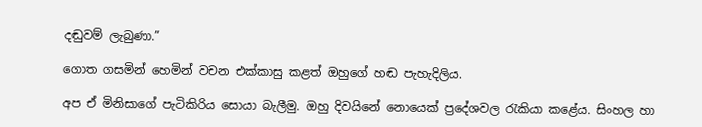දඬුවම් ලැබුණා.”

ගොත ගසමින් හෙමින් වචන එක්කාසු කළත් ඔහුගේ හඬ පැහැදිලිය.

අප ඒ මිනිසාගේ පැටිකිරිය සොයා බැලීමු. ඔහු දිවයිනේ නොයෙක් ප්‍රදේශවල රැකියා කළේය. සිංහල හා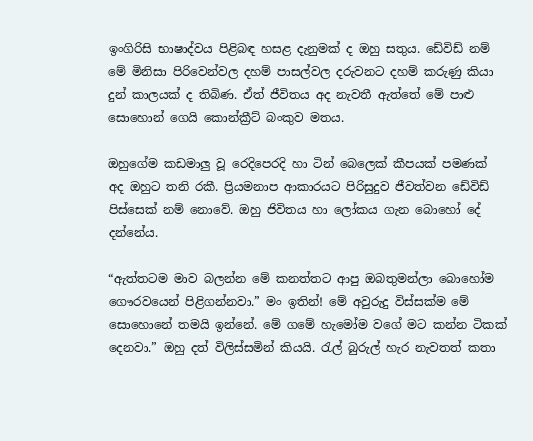ඉංගිරිසි භාෂාද්වය පිළිබඳ හසළ දැනුමක් ද ඔහු සතුය. ඩේවිඩ් නම් මේ මිනිසා පිරිවෙන්වල දහම් පාසල්වල දරුවනට දහම් කරුණු කියා දුන් කාලයක් ද තිබිණ. ඒත් ජීවිතය අද නැවතී ඇත්තේ මේ පාළු සොහොන් ගෙයි කොන්ක්‍රීට් බංකුව මතය.

ඔහුගේම කඩමාලු වූ රෙදිපෙරදි හා ටින් බෙලෙක් කීපයක් පමණක් අද ඔහුට තනි රකී. ප්‍රියමනාප ආකාරයට පිරිසුදුව ජීවත්වන ඩේවිඩ් පිස්සෙක් නම් නොවේ. ඔහු ජිවිතය හා ලෝකය ගැන බොහෝ දේ දන්නේය.

“ඇත්තටම මාව බලන්න මේ කනත්තට ආපු ඔබතුමන්ලා බොහෝම ගෞරවයෙන් පිළිගන්නවා.” මං ඉතින්! මේ අවුරුදු විස්සක්ම මේ සොහොනේ තමයි ඉන්නේ. මේ ගමේ හැමෝම වගේ මට කන්න ටිකක් දෙනවා.” ඔහු දත් විලිස්සමින් කියයි. රැල් බුරුල් හැර නැවතත් කතා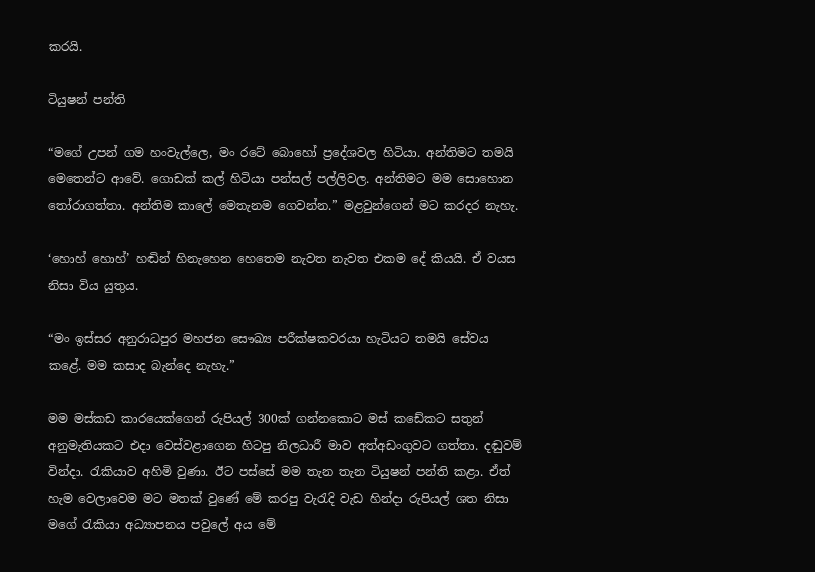කරයි.

ටියුෂන් පන්ති

“මගේ උපන් ගම හංවැල්ලෙ, මං රටේ බොහෝ ප්‍රදේශවල හිටියා. අන්තිමට තමයි මෙතෙන්ට ආවේ. ගොඩක් කල් හිටියා පන්සල් පල්ලිවල. අන්තිමට මම සොහොන තෝරාගත්තා. අන්තිම කාලේ මෙතැනම ගෙවන්න.” මළවුන්ගෙන් මට කරදර නැහැ.

‘හොහ් හොහ්’ හඬින් හිනැහෙන හෙතෙම නැවත නැවත එකම දේ කියයි. ඒ වයස නිසා විය යුතුය.

“මං ඉස්සර අනුරාධපුර මහජන සෞඛ්‍ය පරීක්ෂකවරයා හැටියට තමයි සේවය කළේ. මම කසාද බැන්දෙ නැහැ.”

මම මස්කඩ කාරයෙක්ගෙන් රුපියල් 300ක් ගන්නකොට මස් කඩේකට සතුන් අනුමැතියකට එදා වෙස්වළාගෙන හිටපු නිලධාරී මාව අත්අඩංගුවට ගත්තා. දඬුවම් වින්දා. රැකියාව අහිමි වුණා. ඊට පස්සේ මම තැන තැන ටියුෂන් පන්ති කළා. ඒත් හැම වෙලාවෙම මට මතක් වුණේ මේ කරපු වැරැදි වැඩ හින්දා රුපියල් ශත නිසා මගේ රැකියා අධ්‍යාපනය පවුලේ අය මේ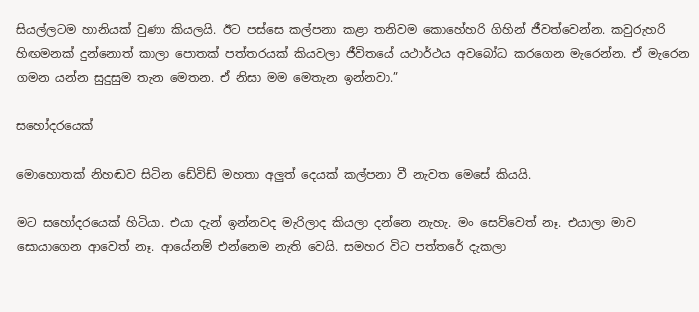සියල්ලටම හානියක් වුණා කියලයි. ඊට පස්සෙ කල්පනා කළා තනිවම කොහේහරි ගිහින් ජීවත්වෙන්න. කවුරුහරි හිඟමනක් දුන්නොත් කාලා පොතක් පත්තරයක් කියවලා ජීවිතයේ යථාර්ථය අවබෝධ කරගෙන මැරෙන්න. ඒ මැරෙන ගමන යන්න සුදුසුම තැන මෙතන. ඒ නිසා මම මෙතැන ඉන්නවා.”

සහෝදරයෙක්

මොහොතක් නිහඬව සිටින ඩේවිඩ් මහතා අලුත් දෙයක් කල්පනා වී නැවත මෙසේ කියයි.

මට සහෝදරයෙක් හිටියා. එයා දැන් ඉන්නවද මැරිලාද කියලා දන්නෙ නැහැ. මං සෙව්වෙත් නෑ. එයාලා මාව සොයාගෙන ආවෙත් නෑ. ආයේනම් එන්නෙම නැති වෙයි. සමහර විට පත්තරේ දැකලා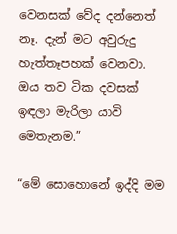වෙනසක් වේද දන්නෙත් නෑ. දැන් මට අවුරුදු හැත්තෑපහක් වෙනවා. ඔය තව ටික දවසක් ඉඳලා මැරිලා යාවි මෙතැනම.”

“මේ සොහොනේ ඉද්දි මම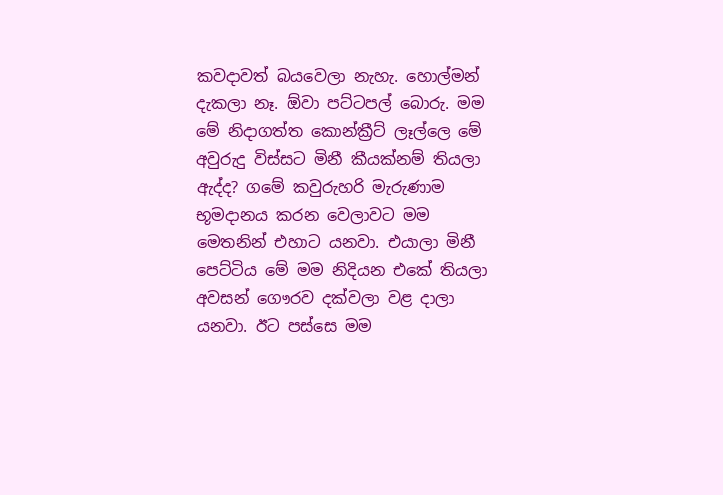කවදාවත් බයවෙලා නැහැ. හොල්මන් දැකලා නෑ. ඕවා පට්ටපල් බොරු. මම මේ නිදාගත්ත කොන්ක්‍රීට් ලෑල්ලෙ මේ අවුරුදු විස්සට මිනී කීයක්නම් තියලා ඇද්ද? ගමේ කවුරුහරි මැරුණාම භූමදානය කරන වෙලාවට මම මෙතනින් එහාට යනවා. එයාලා මිනී පෙට්ටිය මේ මම නිදියන එකේ තියලා අවසන් ගෞරව දක්වලා වළ දාලා යනවා. ඊට පස්සෙ මම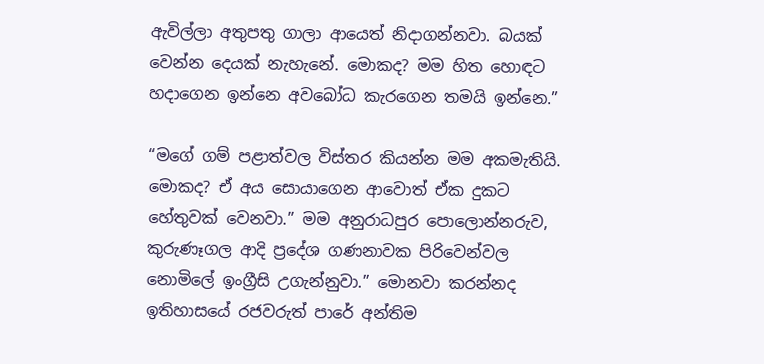ඇවිල්ලා අතුපතු ගාලා ආයෙත් නිදාගන්නවා. බයක් වෙන්න දෙයක් නැහැනේ. මොකද? මම හිත හොඳට හදාගෙන ඉන්නෙ අවබෝධ කැරගෙන තමයි ඉන්නෙ.”

“මගේ ගම් පළාත්වල විස්තර කියන්න මම අකමැතියි. මොකද? ඒ අය සොයාගෙන ආවොත් ඒක දුකට හේතුවක් වෙනවා.” මම අනුරාධපුර පොලොන්නරුව, කුරුණෑගල ආදි ප්‍රදේශ ගණනාවක පිරිවෙන්වල නොමිලේ ඉංග්‍රීසි උගැන්නුවා.” මොනවා කරන්නද ඉතිහාසයේ රජවරුත් පාරේ අන්තිම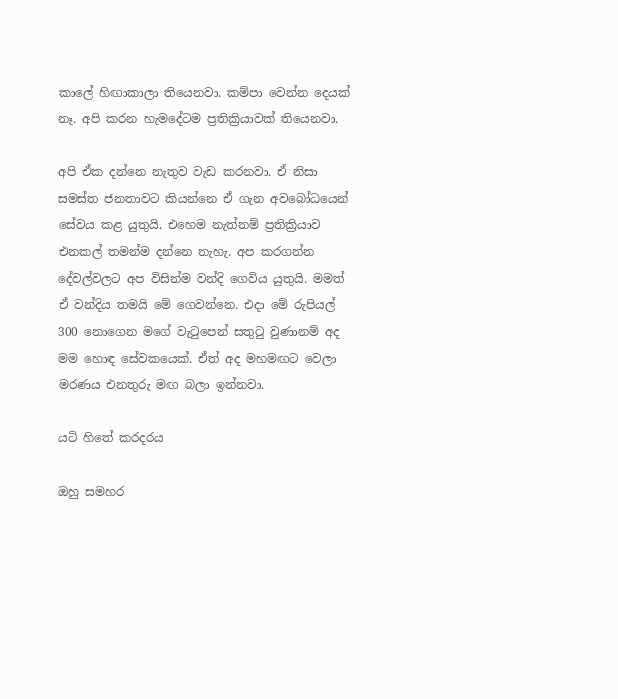කාලේ හිඟාකාලා තියෙනවා. කම්පා වෙන්න දෙයක් නෑ. අපි කරන හැමදේටම ප්‍රතික්‍රියාවක් තියෙනවා.

අපි ඒක දන්නෙ නැතුව වැඩ කරනවා. ඒ නිසා සමස්ත ජනතාවට කියන්නෙ ඒ ගැන අවබෝධයෙන් සේවය කළ යුතුයි. එහෙම නැත්නම් ප්‍රතික්‍රියාව එනකල් තමන්ම දන්නෙ නැහැ. අප කරගන්න දේවල්වලට අප විසින්ම වන්දි ගෙවිය යුතුයි. මමත් ඒ වන්දිය තමයි මේ ගෙවන්නෙ. එදා මේ රුපියල් 300 නොගෙන මගේ වැටුපෙන් සතුටු වුණානම් අද මම හොඳ සේවකයෙක්. ඒත් අද මහමඟට වෙලා මරණය එනතුරු මඟ බලා ඉන්නවා.

යටි හිතේ කරදරය

ඔහු සමහර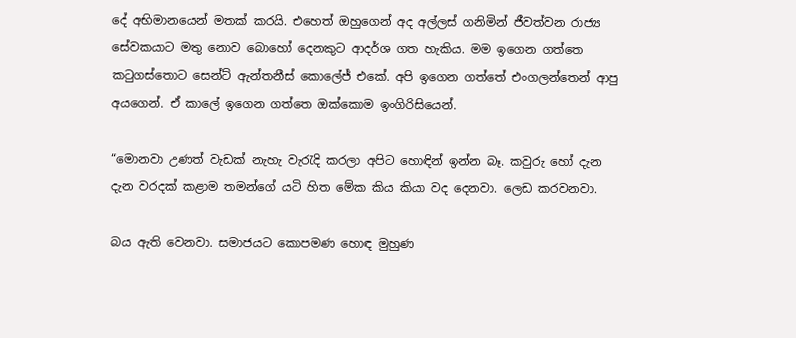දේ අභිමානයෙන් මතක් කරයි. එහෙත් ඔහුගෙන් අද අල්ලස් ගනිමින් ජීවත්වන රාජ්‍ය සේවකයාට මතු නොව බොහෝ දෙනකුට ආදර්ශ ගත හැකිය. මම ඉගෙන ගත්තෙ කටුගස්තොට සෙන්ට් ඇන්තනීස් කොලේජ් එකේ. අපි ඉගෙන ගත්තේ එංගලන්තෙන් ආපු අයගෙන්. ඒ කාලේ ඉගෙන ගත්තෙ ඔක්කොම ඉංගිරිසියෙන්.

“මොනවා උණත් වැඩක් නැහැ වැරැදි කරලා අපිට හොඳින් ඉන්න බෑ. කවුරු හෝ දැන දැන වරදක් කළාම තමන්ගේ යටි හිත මේක කිය කියා වද දෙනවා. ලෙඩ කරවනවා.

බය ඇති වෙනවා. සමාජයට කොපමණ හොඳ මුහුණ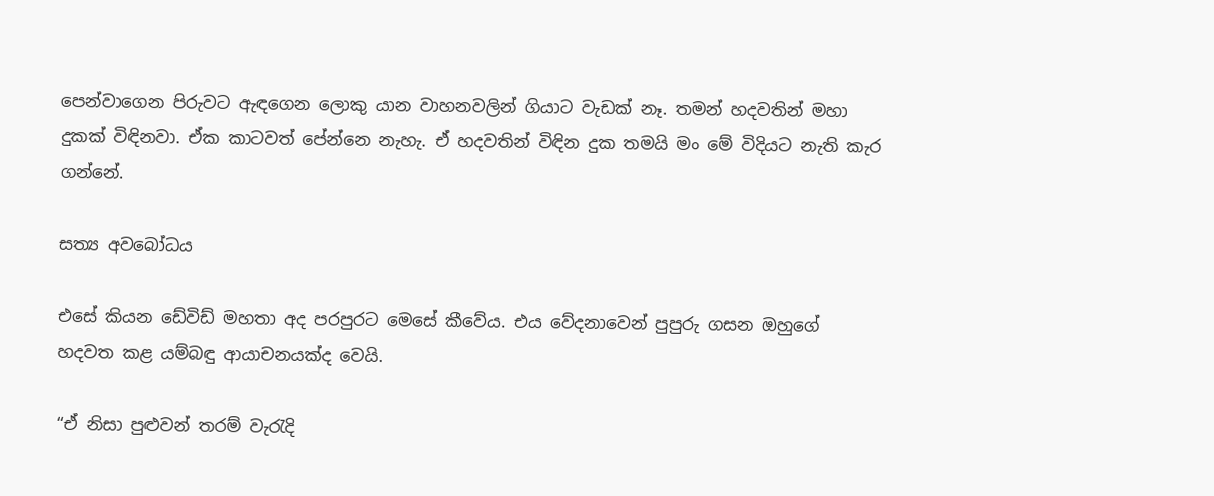පෙන්වාගෙන පිරුවට ඇඳගෙන ලොකු යාන වාහනවලින් ගියාට වැඩක් නෑ. තමන් හදවතින් මහා දුකක් විඳිනවා. ඒක කාටවත් පේන්නෙ නැහැ. ඒ හදවතින් විඳින දුක තමයි මං මේ විදියට නැති කැර ගන්නේ.

සත්‍ය අවබෝධය

එසේ කියන ඩේවිඩ් මහතා අද පරපුරට මෙසේ කීවේය. එය වේදනාවෙන් පුපුරු ගසන ඔහුගේ හදවත කළ යම්බඳු ආයාචනයක්ද වෙයි.

“ඒ නිසා පුළුවන් තරම් වැරැදි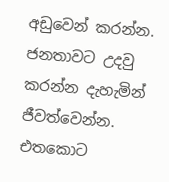අඩුවෙන් කරන්න. ජනතාවට උදවු කරන්න දැහැමින් ජීවත්වෙන්න. එතකොට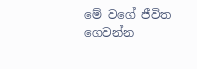මේ වගේ ජීවිත ගෙවන්න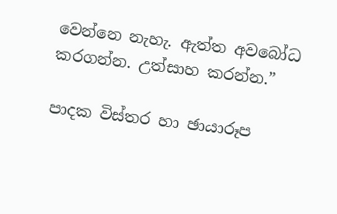වෙන්නෙ නැහැ. ඇත්ත අවබෝධ කරගන්න. උත්සාහ කරන්න.”

පාදක විස්තර හා ඡායාරූප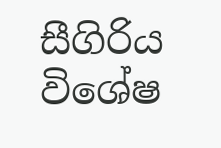සීගිරිය විශේෂ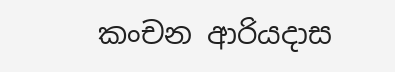කංචන ආරියදාස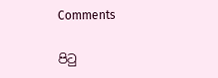Comments

පිටු